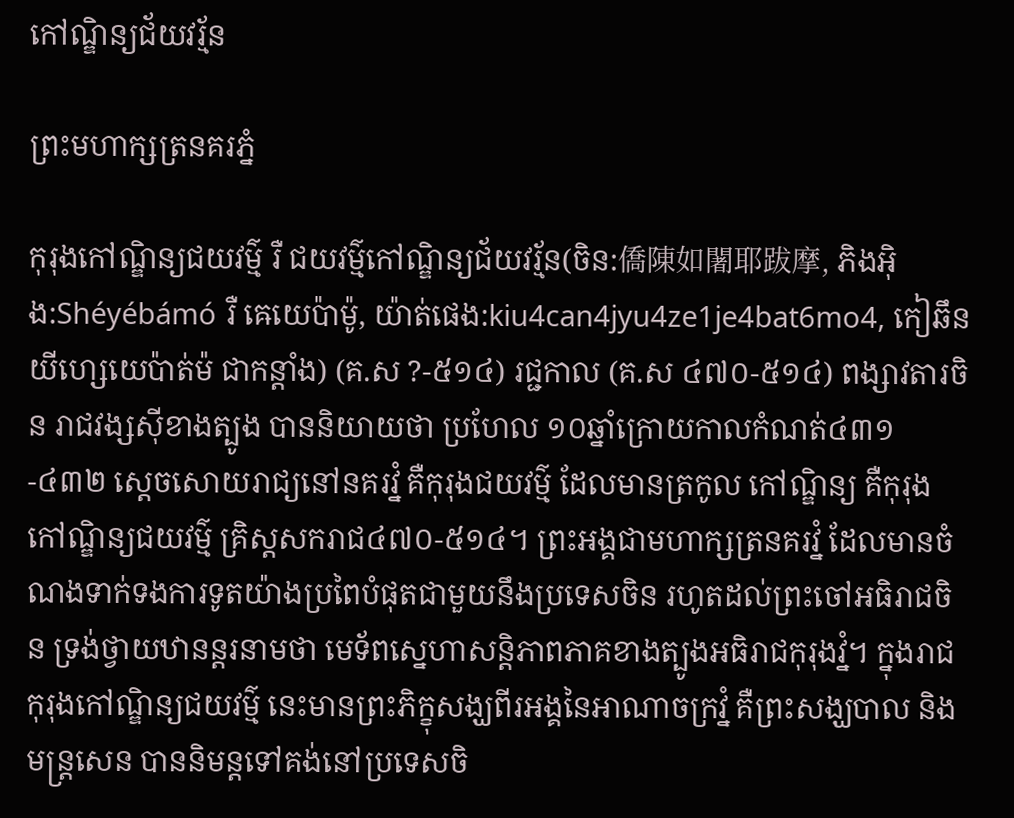កៅណ្ឌិន្យជ័យវរ្ម័ន

ព្រះមហាក្សត្រនគរភ្នំ

កុរុងកៅណ្ឌិន្យជយវម៌្ម រឺ ជយវម៌្មកៅណ្ឌិន្យជ័យវរ្ម័ន(ចិន:僑陳如闍耶跋摩, ភិងអ៊ិង:Shéyébámó រឺ ឝេយេប៉ាម៉ូ, យ៉ាត់ផេង:kiu4can4jyu4ze1je4bat6mo4, កៀឆឹនយីហ្សេយេប៉ាត់ម៉ ជាកន្តាំង) (គ.ស ?-៥១៤) រជ្ជកាល (គ.ស ៤៧០-៥១៤) ពង្សាវតារចិន រាជវង្សស៊ីខាងត្បូង បាននិយាយថា ប្រហែល ១០ឆ្នាំក្រោយកាលកំណត់៤៣១-៤៣២ ស្ដេចសោយរាជ្យនៅនគរវ្នំ គឺកុរុងជយវម៌្ម ដែលមានត្រកូល កៅណ្ឌិន្យ គឺកុរុងកៅណ្ឌិន្យជយវម៌្ម គ្រិស្ដសករាជ៤៧០-៥១៤។ ព្រះអង្គជាមហាក្សត្រនគរវ្នំ ដែលមានចំណងទាក់ទងការទូតយ៉ាងប្រពៃបំផុតជាមួយនឹងប្រទេសចិន រហូតដល់ព្រះចៅអធិរាជចិន ទ្រង់ថ្វាយឋានន្តរនាមថា មេទ័ពស្នេហាសន្តិភាពភាគខាងត្បូងអធិរាជកុរុងវ្នំ។ ក្នុងរាជកុរុងកៅណ្ឌិន្យជយវម៌្ម នេះមានព្រះភិក្ខុសង្ឃពីរអង្គនៃអាណាចក្រវ្នំ គឺព្រះសង្ឃបាល និងមន្ត្រសេន បាននិមន្តទៅគង់នៅប្រទេសចិ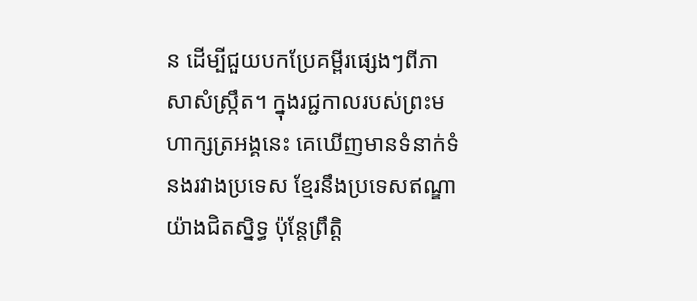ន ដើម្បីជួយបកប្រែគម្ពីរផ្សេងៗពីភាសាសំស្ក្រឹត។ ក្នុងរជ្ជកាលរបស់ព្រះមហាក្សត្រអង្គនេះ គេឃើញមានទំនាក់ទំនងរវាងប្រទេស ខ្មែរនឹងប្រទេសឥណ្ឌាយ៉ាងជិតស្និទ្ធ ប៉ុន្តែព្រឹត្តិ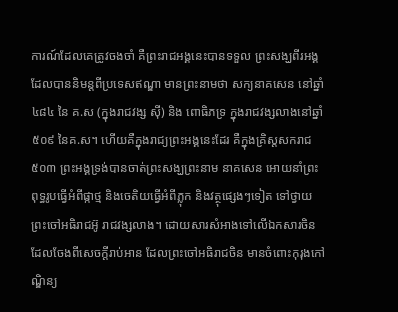ការណ៍ដែលគេត្រូវចងចាំ គឺព្រះរាជអង្គនេះបានទទួល ព្រះសង្ឃពីរអង្គ ដែលបាននិមន្តពីប្រទេសឥណ្ឌា មានព្រះនាមថា សក្យនាគសេន នៅឆ្នាំ៤៨៤ នៃ គ.ស (ក្នុងរាជវង្ស ស៊ី) និង ពោធិភទ្រ ក្នុងរាជវង្សលាងនៅឆ្នាំ ៥០៩ នៃគ.ស។ ហើយគឺក្នុងរាជ្យព្រះអង្គនេះដែរ គឺក្នុងគ្រិស្ដសករាជ៥០៣ ព្រះអង្គទ្រង់បានចាត់ព្រះសង្ឃព្រះនាម នាគសេន អោយនាំព្រះពុទ្ធរូបធ្វើអំពីផ្កាថ្ម និងចេតិយធ្វើអំពីភ្លុក និងវត្ថុផ្សេងៗទៀត ទៅថ្វាយព្រះចៅអធិរាជអ៊ូ រាជវង្សលាង។ ដោយសារសំអាងទៅលើឯកសារចិន ដែលចែងពីសេចក្តីរាប់អាន ដែលព្រះចៅអធិរាជចិន មានចំពោះកុរុងកៅណ្ឌិន្យ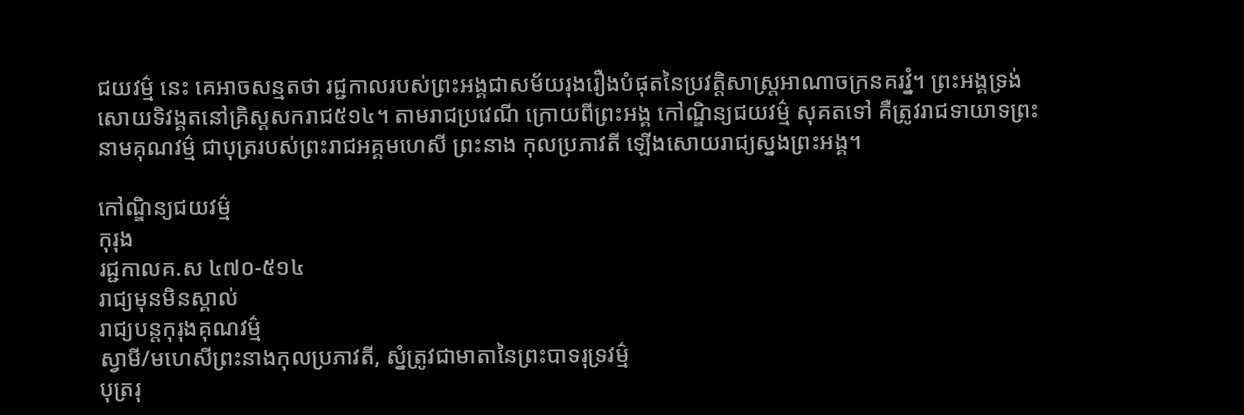ជយវម៌្ម នេះ គេអាចសន្មតថា រជ្ជកាលរបស់ព្រះអង្គជាសម័យរុងរឿងបំផុតនៃប្រវត្តិសាស្ត្រអាណាចក្រនគរវ្នំ។ ព្រះអង្គទ្រង់សោយទិវង្គតនៅគ្រិស្ដសករាជ៥១៤។ តាមរាជប្រវេណី ក្រោយពីព្រះអង្គ កៅណ្ឌិន្យជយវម៌្ម សុគតទៅ គឺត្រូវរាជទាយាទព្រះនាមគុណវម៌្ម ជាបុត្ររបស់ព្រះរាជអគ្គមហេសី ព្រះនាង កុលប្រភាវតី ឡើងសោយរាជ្យស្នងព្រះអង្គ។

កៅណ្ឌិន្យជយវម៌្ម
កុរុង
រជ្ជកាលគ.ស ៤៧០-៥១៤
រាជ្យមុនមិនស្គាល់
រាជ្យបន្តកុរុងគុណវម៌្ម
ស្វាមី/មហេសីព្រះនាងកុលប្រភាវតី, ស្នំត្រូវជាមាតានៃព្រះបាទរុទ្រវម៌្ម
បុត្ររុ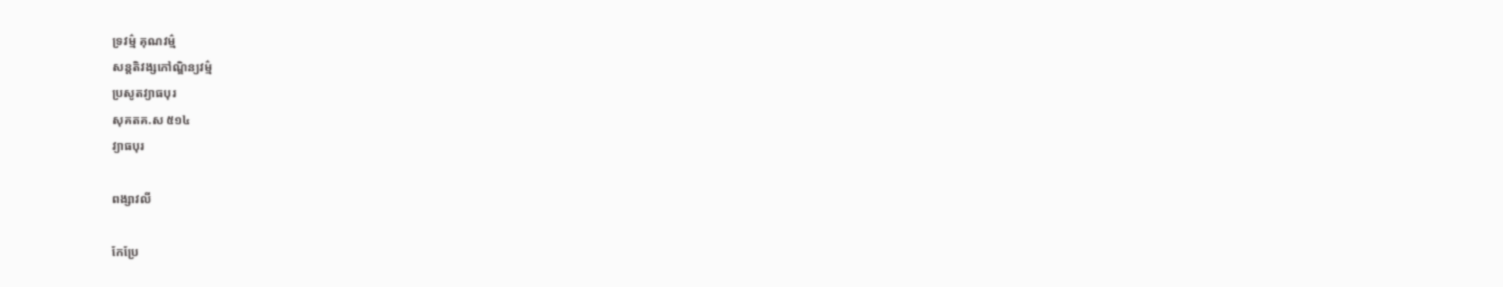ទ្រវម៌្ម គុណវម៌្ម
សន្តតិវង្សកៅណ្ឌិន្យវម៌្ម
ប្រសូតវ្យាធបុរ
សុគតគ.ស ៥១៤
វ្យាធបុរ

ពង្សាវលី

កែប្រែ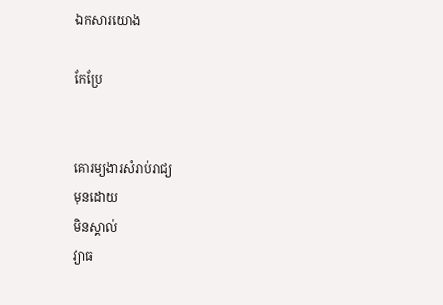ឯកសារយោង

កែប្រែ


គោរម្យងារសំរាប់រាជ្យ
មុនដោយ
មិនស្គាល់
វ្យាធ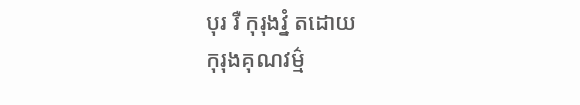បុរ រឺ កុរុងវ្នំ តដោយ
កុរុងគុណវម៌្ម